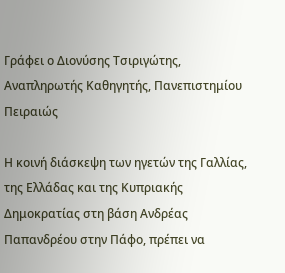Γράφει ο Διονύσης Τσιριγώτης, Αναπληρωτής Καθηγητής, Πανεπιστημίου Πειραιώς

Η κοινή διάσκεψη των ηγετών της Γαλλίας, της Ελλάδας και της Κυπριακής Δημοκρατίας στη βάση Ανδρέας Παπανδρέου στην Πάφο, πρέπει να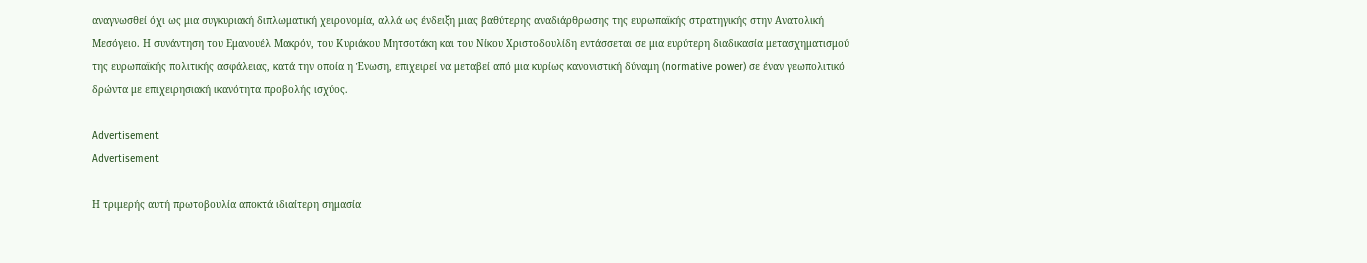αναγνωσθεί όχι ως μια συγκυριακή διπλωματική χειρονομία, αλλά ως ένδειξη μιας βαθύτερης αναδιάρθρωσης της ευρωπαϊκής στρατηγικής στην Ανατολική Μεσόγειο. Η συνάντηση του Εμανουέλ Μακρόν, του Κυριάκου Μητσοτάκη και του Νίκου Χριστοδουλίδη εντάσσεται σε μια ευρύτερη διαδικασία μετασχηματισμού της ευρωπαϊκής πολιτικής ασφάλειας, κατά την οποία η Ένωση, επιχειρεί να μεταβεί από μια κυρίως κανονιστική δύναμη (normative power) σε έναν γεωπολιτικό δρώντα με επιχειρησιακή ικανότητα προβολής ισχύος.

Advertisement
Advertisement

Η τριμερής αυτή πρωτοβουλία αποκτά ιδιαίτερη σημασία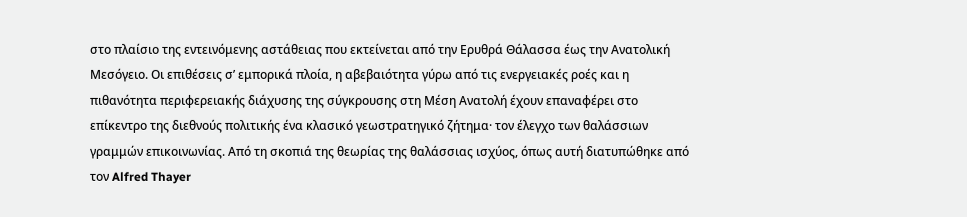στο πλαίσιο της εντεινόμενης αστάθειας που εκτείνεται από την Ερυθρά Θάλασσα έως την Ανατολική Μεσόγειο. Οι επιθέσεις σ’ εμπορικά πλοία, η αβεβαιότητα γύρω από τις ενεργειακές ροές και η πιθανότητα περιφερειακής διάχυσης της σύγκρουσης στη Μέση Ανατολή έχουν επαναφέρει στο επίκεντρο της διεθνούς πολιτικής ένα κλασικό γεωστρατηγικό ζήτημα⸱ τον έλεγχο των θαλάσσιων γραμμών επικοινωνίας. Από τη σκοπιά της θεωρίας της θαλάσσιας ισχύος, όπως αυτή διατυπώθηκε από τον Alfred Thayer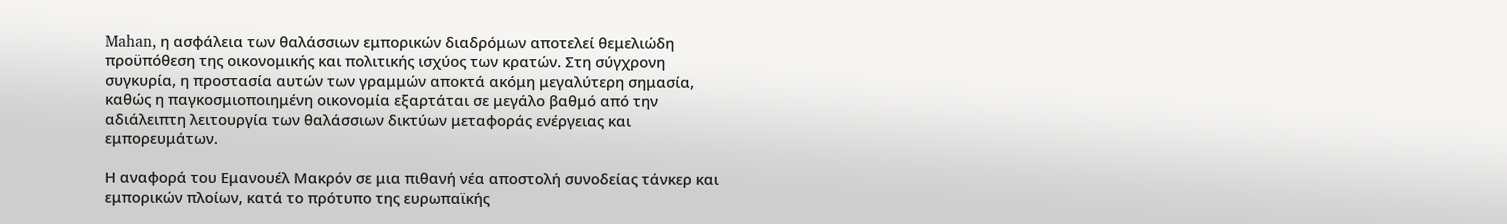Mahan, η ασφάλεια των θαλάσσιων εμπορικών διαδρόμων αποτελεί θεμελιώδη προϋπόθεση της οικονομικής και πολιτικής ισχύος των κρατών. Στη σύγχρονη συγκυρία, η προστασία αυτών των γραμμών αποκτά ακόμη μεγαλύτερη σημασία, καθώς η παγκοσμιοποιημένη οικονομία εξαρτάται σε μεγάλο βαθμό από την αδιάλειπτη λειτουργία των θαλάσσιων δικτύων μεταφοράς ενέργειας και εμπορευμάτων.

Η αναφορά του Εμανουέλ Μακρόν σε μια πιθανή νέα αποστολή συνοδείας τάνκερ και εμπορικών πλοίων, κατά το πρότυπο της ευρωπαϊκής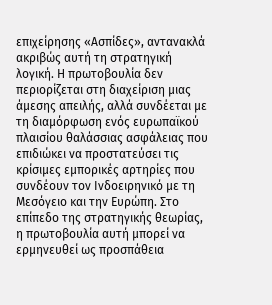επιχείρησης «Ασπίδες», αντανακλά ακριβώς αυτή τη στρατηγική λογική. Η πρωτοβουλία δεν περιορίζεται στη διαχείριση μιας άμεσης απειλής, αλλά συνδέεται με τη διαμόρφωση ενός ευρωπαϊκού πλαισίου θαλάσσιας ασφάλειας που επιδιώκει να προστατεύσει τις κρίσιμες εμπορικές αρτηρίες που συνδέουν τον Ινδοειρηνικό με τη Μεσόγειο και την Ευρώπη. Στο επίπεδο της στρατηγικής θεωρίας, η πρωτοβουλία αυτή μπορεί να ερμηνευθεί ως προσπάθεια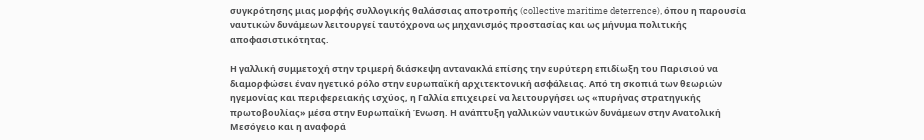συγκρότησης μιας μορφής συλλογικής θαλάσσιας αποτροπής (collective maritime deterrence), όπου η παρουσία ναυτικών δυνάμεων λειτουργεί ταυτόχρονα ως μηχανισμός προστασίας και ως μήνυμα πολιτικής αποφασιστικότητας.

Η γαλλική συμμετοχή στην τριμερή διάσκεψη αντανακλά επίσης την ευρύτερη επιδίωξη του Παρισιού να διαμορφώσει έναν ηγετικό ρόλο στην ευρωπαϊκή αρχιτεκτονική ασφάλειας. Από τη σκοπιά των θεωριών ηγεμονίας και περιφερειακής ισχύος, η Γαλλία επιχειρεί να λειτουργήσει ως «πυρήνας στρατηγικής πρωτοβουλίας» μέσα στην Ευρωπαϊκή Ένωση. Η ανάπτυξη γαλλικών ναυτικών δυνάμεων στην Ανατολική Μεσόγειο και η αναφορά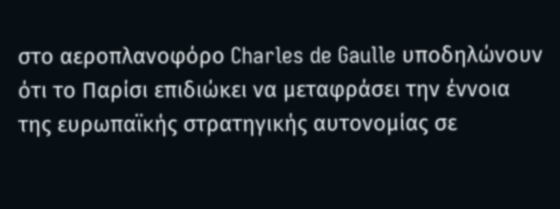στο αεροπλανοφόρο Charles de Gaulle υποδηλώνουν ότι το Παρίσι επιδιώκει να μεταφράσει την έννοια της ευρωπαϊκής στρατηγικής αυτονομίας σε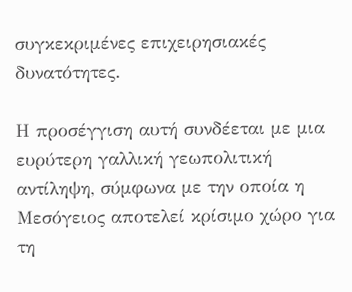συγκεκριμένες επιχειρησιακές δυνατότητες.

Η προσέγγιση αυτή συνδέεται με μια ευρύτερη γαλλική γεωπολιτική αντίληψη, σύμφωνα με την οποία η Μεσόγειος αποτελεί κρίσιμο χώρο για τη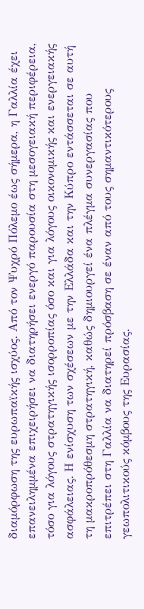διαμόρφωση της ευρωπαϊκής ισχύος. Από τον Ψυχρό Πόλεμο έως σήμερα, η Γαλλία έχει επανειλημμένα επιχειρήσει να διατηρήσει ενεργό παρουσία στη μεσογειακή περιφέρεια, τόσο για λόγους στρατηγικής ισορροπίας όσο και για λόγους οικονομικής και ενεργειακής ασφάλειας. Η ενίσχυση των σχέσεων με την Ελλάδα και την Κύπρο εντάσσεται σε αυτή τη μακροπρόθεσμη στρατηγική, καθώς δημιουργεί ένα πλέγμα συνεργασίας που επιτρέπει στη Γαλλία να διατηρεί πρόσβαση σε έναν από τους σημαντικότερους γεωπολιτικούς κόμβους της Ευρασίας.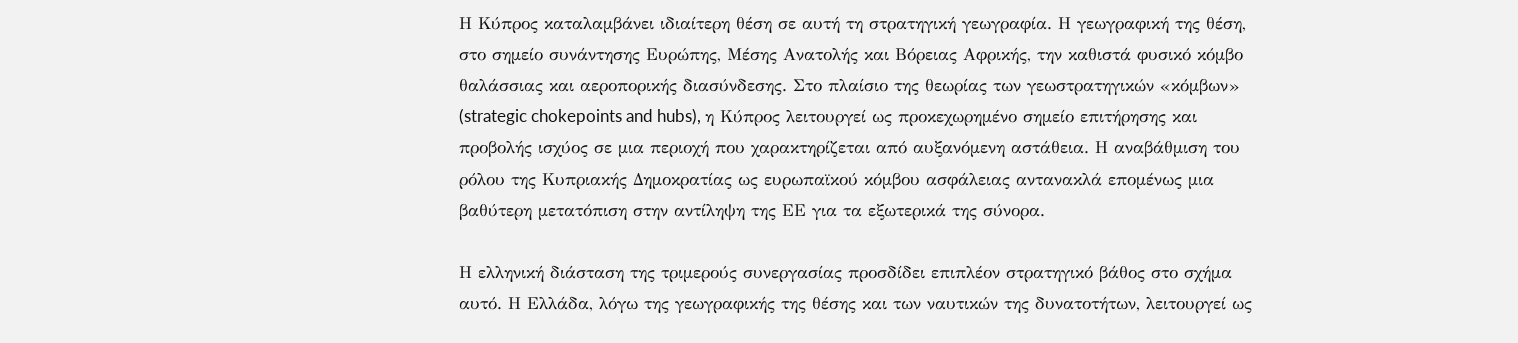Η Κύπρος καταλαμβάνει ιδιαίτερη θέση σε αυτή τη στρατηγική γεωγραφία. Η γεωγραφική της θέση, στο σημείο συνάντησης Ευρώπης, Μέσης Ανατολής και Βόρειας Αφρικής, την καθιστά φυσικό κόμβο θαλάσσιας και αεροπορικής διασύνδεσης. Στο πλαίσιο της θεωρίας των γεωστρατηγικών «κόμβων» (strategic chokepoints and hubs), η Κύπρος λειτουργεί ως προκεχωρημένο σημείο επιτήρησης και προβολής ισχύος σε μια περιοχή που χαρακτηρίζεται από αυξανόμενη αστάθεια. Η αναβάθμιση του ρόλου της Κυπριακής Δημοκρατίας ως ευρωπαϊκού κόμβου ασφάλειας αντανακλά επομένως μια βαθύτερη μετατόπιση στην αντίληψη της ΕΕ για τα εξωτερικά της σύνορα.

Η ελληνική διάσταση της τριμερούς συνεργασίας προσδίδει επιπλέον στρατηγικό βάθος στο σχήμα αυτό. Η Ελλάδα, λόγω της γεωγραφικής της θέσης και των ναυτικών της δυνατοτήτων, λειτουργεί ως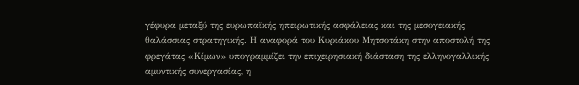γέφυρα μεταξύ της ευρωπαϊκής ηπειρωτικής ασφάλειας και της μεσογειακής θαλάσσιας στρατηγικής. Η αναφορά του Κυριάκου Μητσοτάκη στην αποστολή της φρεγάτας «Κίμων» υπογραμμίζει την επιχειρησιακή διάσταση της ελληνογαλλικής αμυντικής συνεργασίας, η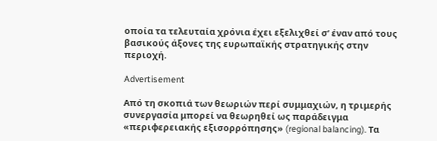οποία τα τελευταία χρόνια έχει εξελιχθεί σ’ έναν από τους βασικούς άξονες της ευρωπαϊκής στρατηγικής στην περιοχή.

Advertisement

Από τη σκοπιά των θεωριών περί συμμαχιών, η τριμερής συνεργασία μπορεί να θεωρηθεί ως παράδειγμα «περιφερειακής εξισορρόπησης» (regional balancing). Τα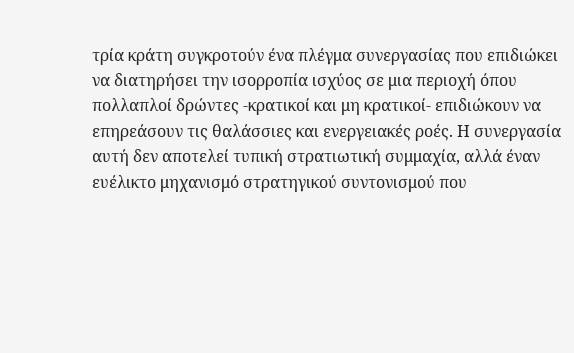τρία κράτη συγκροτούν ένα πλέγμα συνεργασίας που επιδιώκει να διατηρήσει την ισορροπία ισχύος σε μια περιοχή όπου πολλαπλοί δρώντες -κρατικοί και μη κρατικοί- επιδιώκουν να επηρεάσουν τις θαλάσσιες και ενεργειακές ροές. Η συνεργασία αυτή δεν αποτελεί τυπική στρατιωτική συμμαχία, αλλά έναν ευέλικτο μηχανισμό στρατηγικού συντονισμού που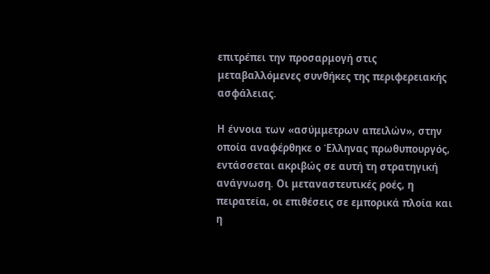επιτρέπει την προσαρμογή στις μεταβαλλόμενες συνθήκες της περιφερειακής ασφάλειας.

Η έννοια των «ασύμμετρων απειλών», στην οποία αναφέρθηκε ο Έλληνας πρωθυπουργός, εντάσσεται ακριβώς σε αυτή τη στρατηγική ανάγνωση. Οι μεταναστευτικές ροές, η πειρατεία, οι επιθέσεις σε εμπορικά πλοία και η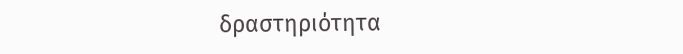δραστηριότητα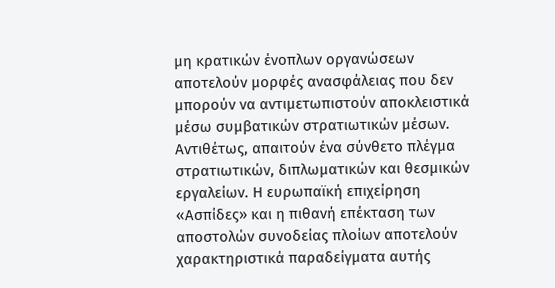μη κρατικών ένοπλων οργανώσεων αποτελούν μορφές ανασφάλειας που δεν μπορούν να αντιμετωπιστούν αποκλειστικά μέσω συμβατικών στρατιωτικών μέσων. Αντιθέτως, απαιτούν ένα σύνθετο πλέγμα στρατιωτικών, διπλωματικών και θεσμικών εργαλείων. Η ευρωπαϊκή επιχείρηση «Ασπίδες» και η πιθανή επέκταση των αποστολών συνοδείας πλοίων αποτελούν χαρακτηριστικά παραδείγματα αυτής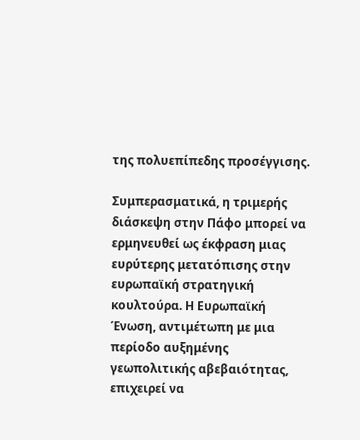της πολυεπίπεδης προσέγγισης.

Συμπερασματικά, η τριμερής διάσκεψη στην Πάφο μπορεί να ερμηνευθεί ως έκφραση μιας ευρύτερης μετατόπισης στην ευρωπαϊκή στρατηγική κουλτούρα. Η Ευρωπαϊκή Ένωση, αντιμέτωπη με μια περίοδο αυξημένης γεωπολιτικής αβεβαιότητας, επιχειρεί να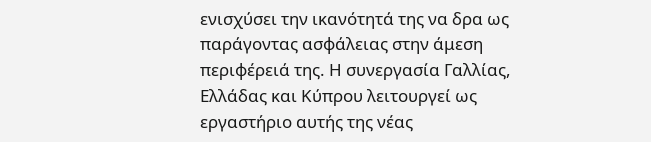ενισχύσει την ικανότητά της να δρα ως παράγοντας ασφάλειας στην άμεση περιφέρειά της. Η συνεργασία Γαλλίας, Ελλάδας και Κύπρου λειτουργεί ως εργαστήριο αυτής της νέας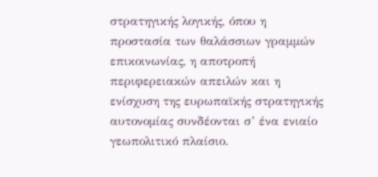στρατηγικής λογικής, όπου η προστασία των θαλάσσιων γραμμών επικοινωνίας, η αποτροπή περιφερειακών απειλών και η ενίσχυση της ευρωπαϊκής στρατηγικής αυτονομίας συνδέονται σ’ ένα ενιαίο γεωπολιτικό πλαίσιο.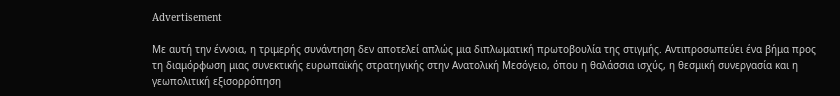Advertisement

Με αυτή την έννοια, η τριμερής συνάντηση δεν αποτελεί απλώς μια διπλωματική πρωτοβουλία της στιγμής. Αντιπροσωπεύει ένα βήμα προς τη διαμόρφωση μιας συνεκτικής ευρωπαϊκής στρατηγικής στην Ανατολική Μεσόγειο, όπου η θαλάσσια ισχύς, η θεσμική συνεργασία και η γεωπολιτική εξισορρόπηση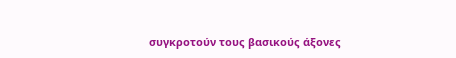συγκροτούν τους βασικούς άξονες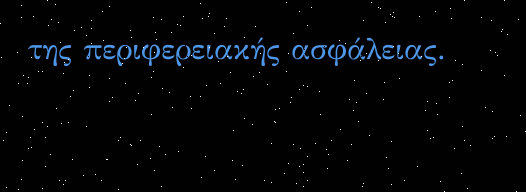της περιφερειακής ασφάλειας.